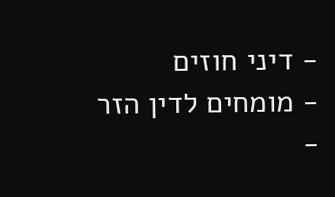- דיני חוזים
- מומחים לדין הזר
-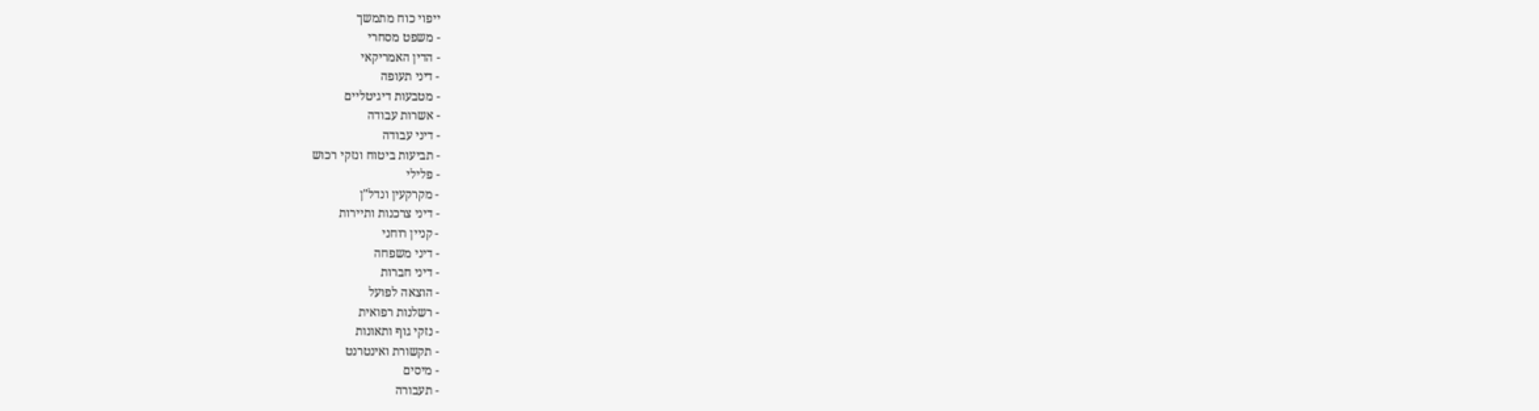ייפוי כוח מתמשך
- משפט מסחרי
- הדין האמריקאי
- דיני תעופה
- מטבעות דיגיטליים
- אשרות עבודה
- דיני עבודה
- תביעות ביטוח ונזקי רכוש
- פלילי
- מקרקעין ונדל"ן
- דיני צרכנות ותיירות
- קניין רוחני
- דיני משפחה
- דיני חברות
- הוצאה לפועל
- רשלנות רפואית
- נזקי גוף ותאונות
- תקשורת ואינטרנט
- מיסים
- תעבורה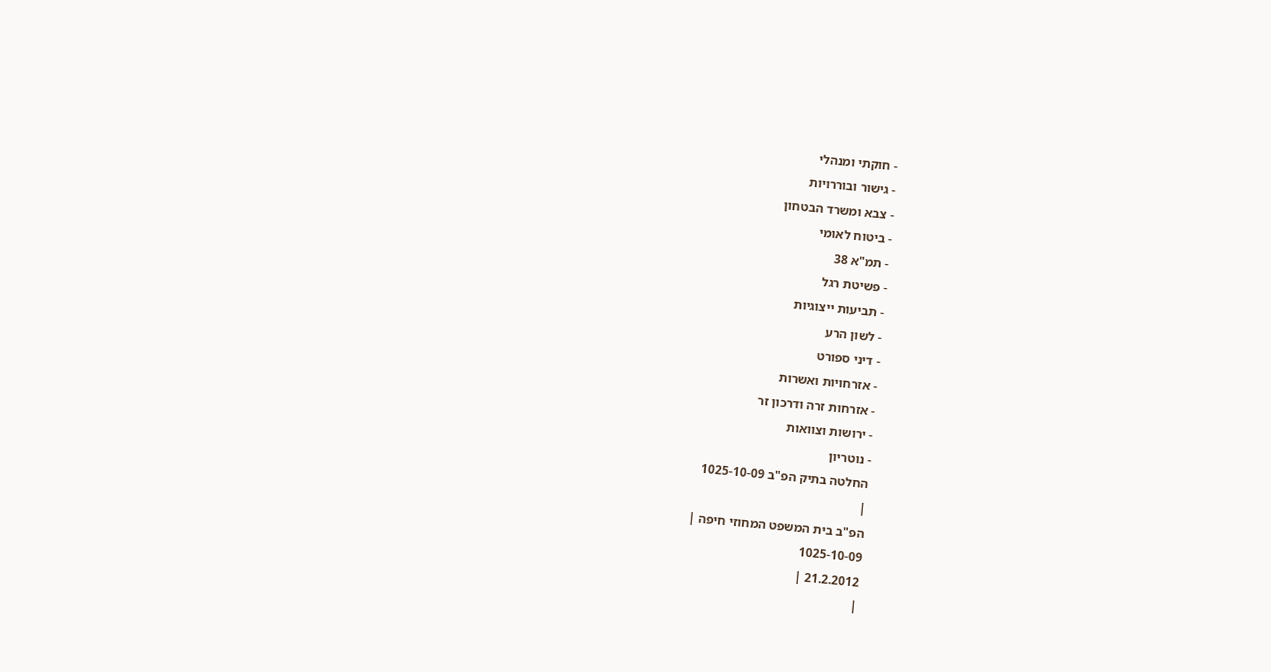- חוקתי ומנהלי
- גישור ובוררויות
- צבא ומשרד הבטחון
- ביטוח לאומי
- תמ"א 38
- פשיטת רגל
- תביעות ייצוגיות
- לשון הרע
- דיני ספורט
- אזרחויות ואשרות
- אזרחות זרה ודרכון זר
- ירושות וצוואות
- נוטריון
החלטה בתיק הפ"ב 1025-10-09
|
הפ"ב בית המשפט המחוזי חיפה |
1025-10-09
21.2.2012 |
|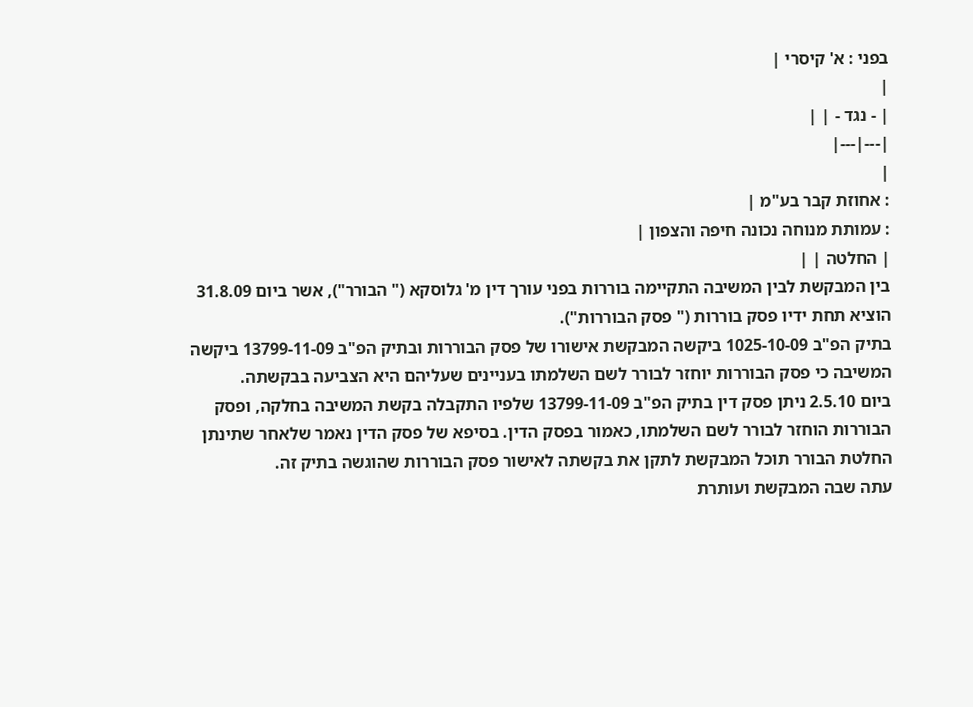בפני : א' קיסרי |
|
| - נגד - | |
|---|---|
|
: אחוזת קבר בע"מ |
: עמותת מנוחה נכונה חיפה והצפון |
| החלטה | |
בין המבקשת לבין המשיבה התקיימה בוררות בפני עורך דין מ' גלוסקא (" הבורר"), אשר ביום 31.8.09 הוציא תחת ידיו פסק בוררות (" פסק הבוררות").
בתיק הפ"ב 1025-10-09 ביקשה המבקשת אישורו של פסק הבוררות ובתיק הפ"ב 13799-11-09 ביקשה המשיבה כי פסק הבוררות יוחזר לבורר לשם השלמתו בעניינים שעליהם היא הצביעה בבקשתה.
ביום 2.5.10 ניתן פסק דין בתיק הפ"ב 13799-11-09 שלפיו התקבלה בקשת המשיבה בחלקה, ופסק הבוררות הוחזר לבורר לשם השלמתו, כאמור בפסק הדין. בסיפא של פסק הדין נאמר שלאחר שתינתן החלטת הבורר תוכל המבקשת לתקן את בקשתה לאישור פסק הבוררות שהוגשה בתיק זה.
עתה שבה המבקשת ועותרת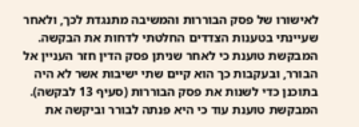לאישורו של פסק הבוררות והמשיבה מתנגדת לכך, ולאחר שעיינתי בטענות הצדדים החלטתי לדחות את הבקשה.
המבקשת טוענת כי לאחר שניתן פסק הדין חזר העניין אל הבורר, ובעקבות כך הוא קיים שתי ישיבות אשר לא היה בתוכנן כדי לשנות את פסק הבוררות (סעיף 13 לבקשה). המבקשת טוענת עוד כי היא פנתה לבורר וביקשה את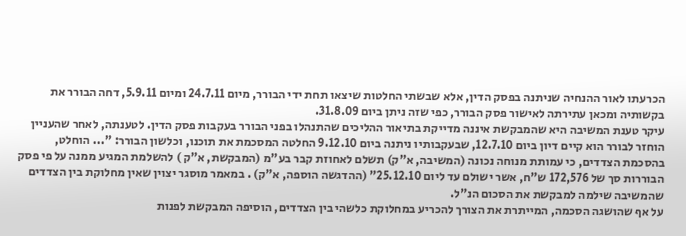הכרעתו לאור ההנחיה שניתנה בפסק הדין, אלא שבשתי החלטות שיצאו תחת ידי הבורר, מיום 24.7.11 ומיום 5.9.11, דחה הבורר את בקשותיה ומכאן עתירתה לאישור פסק הבורר, כפי שזה ניתן ביום 31.8.09.
עיקר טענת המשיבה היא שהמבקשת איננה מדייקת בתיאור ההליכים שהתנהלו בפני הבורר בעקבות פסק הדין. לטענתה, לאחר שהעניין הוחזר לבורר הוא קיים דיון ביום 12.7.10, שבעקבותיו ניתנה ביום 9.12.10 החלטה המסכמת את תוכנו, וכלשון הבורר: "... הוחלט, בהסכמת הצדדים, כי עמותת מנוחה נכונה (המשיבה, א"ק) תשלם לאחוזת קבר בע"מ (המבקשת, א"ק ) להשלמת המגיע ממנה על פי פסק הבוררות סך של 172,576 ש"ח, אשר ישולם עד ליום 25.12.10" (ההדגשה הוספה, א"ק) . במאמר מוסגר יצוין שאין מחלוקת בין הצדדים שהמשיבה שילמה למבקשת את הסכום הנ"ל.
על אף שהושגה הסכמה, המייתרת את הצורך להכריע במחלוקת כלשהי בין הצדדים, הוסיפה המבקשת לפנות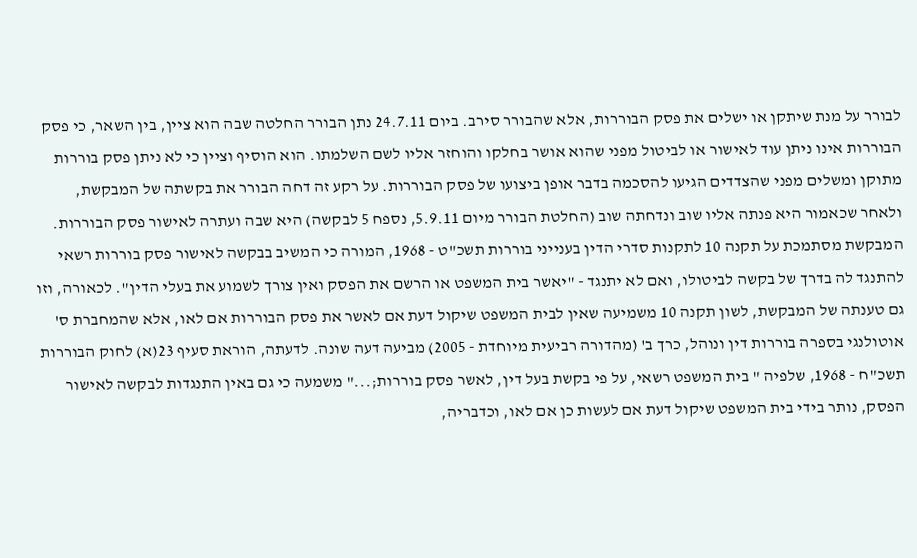לבורר על מנת שיתקן או ישלים את פסק הבוררות, אלא שהבורר סירב. ביום 24.7.11 נתן הבורר החלטה שבה הוא ציין, בין השאר, כי פסק הבוררות אינו ניתן עוד לאישור או לביטול מפני שהוא אושר בחלקו והוחזר אליו לשם השלמתו. הוא הוסיף וציין כי לא ניתן פסק בוררות מתוקן ומשלים מפני שהצדדים הגיעו להסכמה בדבר אופן ביצועו של פסק הבוררות. על רקע זה דחה הבורר את בקשתה של המבקשת, ולאחר שכאמור היא פנתה אליו שוב ונדחתה שוב (החלטת הבורר מיום 5.9.11, נספח 5 לבקשה) היא שבה ועתרה לאישור פסק הבוררות.
המבקשת מסתמכת על תקנה 10 לתקנות סדרי הדין בענייני בוררות תשכ"ט - 1968, המורה כי המשיב בבקשה לאישור פסק בוררות רשאי להתנגד לה בדרך של בקשה לביטולו, ואם לא יתנגד - "יאשר בית המשפט או הרשם את הפסק ואין צורך לשמוע את בעלי הדין". לכאורה, וזו גם טענתה של המבקשת, לשון תקנה 10 משמיעה שאין לבית המשפט שיקול דעת אם לאשר את פסק הבוררות אם לאו, אלא שהמחברת ס' אוטולנגי בספרה בוררות דין ונוהל, כרך ב' (מהדורה רביעית מיוחדת - 2005) מביעה דעה שונה. לדעתה, הוראת סעיף 23(א) לחוק הבוררות תשכ"ח - 1968, שלפיה " בית המשפט רשאי, על פי בקשת בעל דין, לאשר פסק בוררות;..." משמעה כי גם באין התנגדות לבקשה לאישור הפסק, נותר בידי בית המשפט שיקול דעת אם לעשות כן אם לאו, וכדבריה,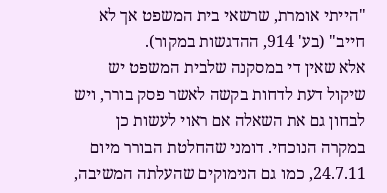"הייתי אומרת, שרשאי בית המשפט אך לא חייב" (בע' 914, ההדגשות במקור).
אלא שאין די במסקנה שלבית המשפט יש שיקול דעת לדחות בקשה לאשר פסק בורר, ויש לבחון גם את השאלה אם ראוי לעשות כן במקרה הנוכחי. דומני שהחלטת הבורר מיום 24.7.11, כמו גם הנימוקים שהעלתה המשיבה,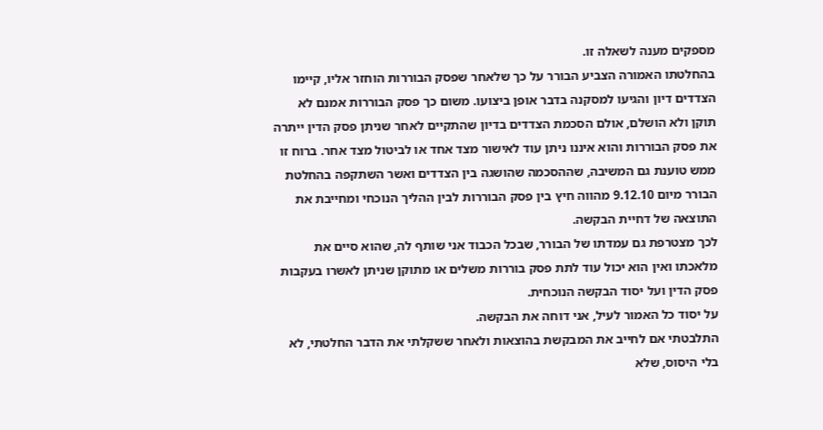מספקים מענה לשאלה זו.
בהחלטתו האמורה הצביע הבורר על כך שלאחר שפסק הבוררות הוחזר אליו, קיימו הצדדים דיון והגיעו למסקנה בדבר אופן ביצועו. משום כך פסק הבוררות אמנם לא תוקן ולא הושלם, אולם הסכמת הצדדים בדיון שהתקיים לאחר שניתן פסק הדין ייתרה את פסק הבוררות והוא איננו ניתן עוד לאישור מצד אחד או לביטול מצד אחר. ברוח זו ממש טוענת גם המשיבה, שההסכמה שהושגה בין הצדדים ואשר השתקפה בהחלטת הבורר מיום 9.12.10 מהווה חיץ בין פסק הבוררות לבין ההליך הנוכחי ומחייבת את התוצאה של דחיית הבקשה.
לכך מצטרפת גם עמדתו של הבורר, שבכל הכבוד אני שותף לה, שהוא סיים את מלאכתו ואין הוא יכול עוד לתת פסק בוררות משלים או מתוקן שניתן לאשרו בעקבות פסק הדין ועל יסוד הבקשה הנוכחית.
על יסוד כל האמור לעיל, אני דוחה את הבקשה.
התלבטתי אם לחייב את המבקשת בהוצאות ולאחר ששקלתי את הדבר החלטתי, לא בלי היסוס, שלא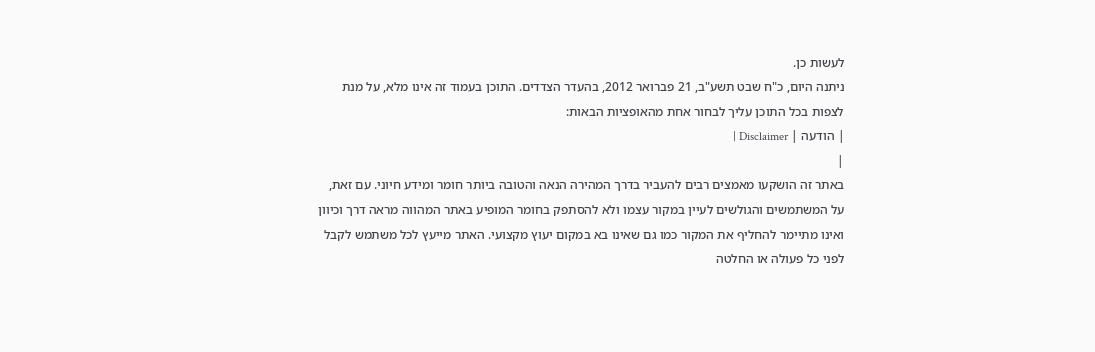לעשות כן.
ניתנה היום, כ"ח שבט תשע"ב, 21 פברואר 2012, בהעדר הצדדים. התוכן בעמוד זה אינו מלא, על מנת לצפות בכל התוכן עליך לבחור אחת מהאופציות הבאות:
| הודעה | Disclaimer |
|
באתר זה הושקעו מאמצים רבים להעביר בדרך המהירה הנאה והטובה ביותר חומר ומידע חיוני. עם זאת, על המשתמשים והגולשים לעיין במקור עצמו ולא להסתפק בחומר המופיע באתר המהווה מראה דרך וכיוון ואינו מתיימר להחליף את המקור כמו גם שאינו בא במקום יעוץ מקצועי. האתר מייעץ לכל משתמש לקבל לפני כל פעולה או החלטה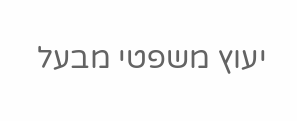יעוץ משפטי מבעל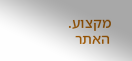מקצוע. האתר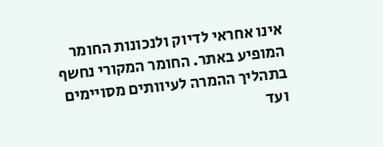אינו אחראי לדיוק ולנכונות החומר המופיע באתר. החומר המקורי נחשף בתהליך ההמרה לעיוותים מסויימים ועד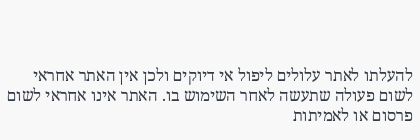להעלתו לאתר עלולים ליפול אי דיוקים ולכן אין האתר אחראי לשום פעולה שתעשה לאחר השימוש בו. האתר אינו אחראי לשום פרסום או לאמיתות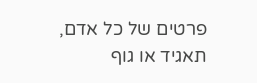פרטים של כל אדם, תאגיד או גוף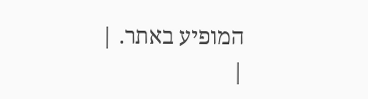המופיע באתר. |
|